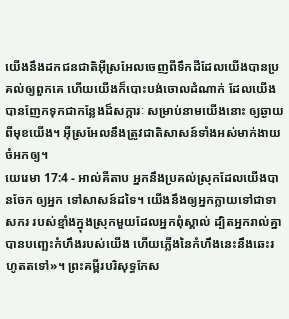យើងនឹងដកជនជាតិអ៊ីស្រអែលចេញពីទឹកដីដែលយើងបានប្រគល់ឲ្យពួកគេ ហើយយើងក៏បោះបង់ចោលដំណាក់ ដែលយើងបានញែកទុកជាកន្លែងដ៏សក្ការៈ សម្រាប់នាមយើងនោះ ឲ្យឆ្ងាយពីមុខយើង។ អ៊ីស្រអែលនឹងត្រូវជាតិសាសន៍ទាំងអស់មាក់ងាយ ចំអកឲ្យ។
យេរេមា 17:4 - អាល់គីតាប អ្នកនឹងប្រគល់ស្រុកដែលយើងបានចែក ឲ្យអ្នក ទៅសាសន៍ដទៃ។ យើងនឹងឲ្យអ្នកក្លាយទៅជាទាសករ របស់ខ្មាំងក្នុងស្រុកមួយដែលអ្នកពុំស្គាល់ ដ្បិតអ្នករាល់គ្នាបានបញ្ឆេះកំហឹងរបស់យើង ហើយភ្លើងនៃកំហឹងនេះនឹងឆេះរហូតតទៅ»។ ព្រះគម្ពីរបរិសុទ្ធកែស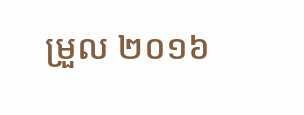ម្រួល ២០១៦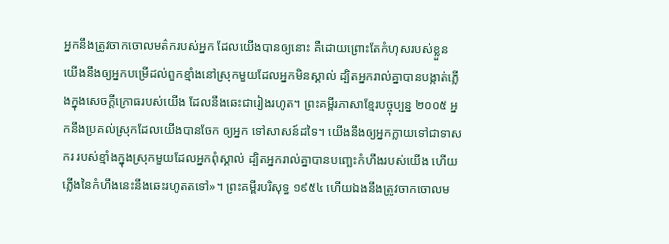អ្នកនឹងត្រូវចាកចោលមត៌ករបស់អ្នក ដែលយើងបានឲ្យនោះ គឺដោយព្រោះតែកំហុសរបស់ខ្លួន យើងនឹងឲ្យអ្នកបម្រើដល់ពួកខ្មាំងនៅស្រុកមួយដែលអ្នកមិនស្គាល់ ដ្បិតអ្នករាល់គ្នាបានបង្កាត់ភ្លើងក្នុងសេចក្ដីក្រោធរបស់យើង ដែលនឹងឆេះជារៀងរហូត។ ព្រះគម្ពីរភាសាខ្មែរបច្ចុប្បន្ន ២០០៥ អ្នកនឹងប្រគល់ស្រុកដែលយើងបានចែក ឲ្យអ្នក ទៅសាសន៍ដទៃ។ យើងនឹងឲ្យអ្នកក្លាយទៅជាទាសករ របស់ខ្មាំងក្នុងស្រុកមួយដែលអ្នកពុំស្គាល់ ដ្បិតអ្នករាល់គ្នាបានបញ្ឆេះកំហឹងរបស់យើង ហើយភ្លើងនៃកំហឹងនេះនឹងឆេះរហូតតទៅ»។ ព្រះគម្ពីរបរិសុទ្ធ ១៩៥៤ ហើយឯងនឹងត្រូវចាកចោលម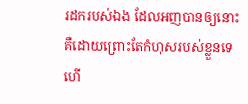រដករបស់ឯង ដែលអញបានឲ្យនោះ គឺដោយព្រោះតែកំហុសរបស់ខ្លួនទេ ហើ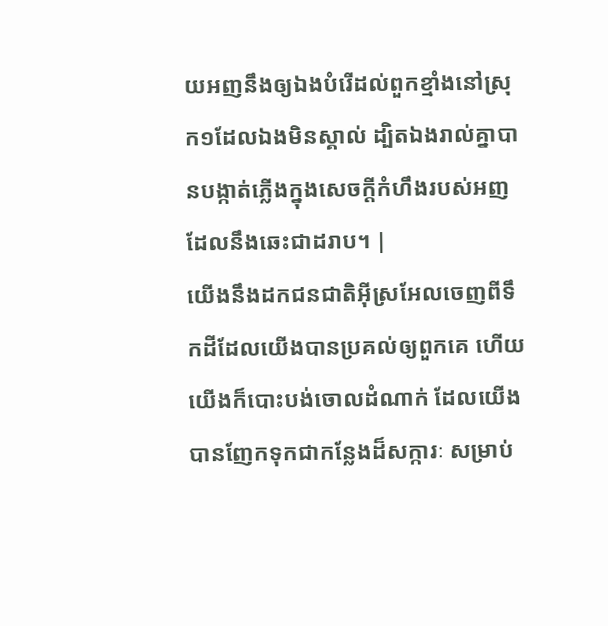យអញនឹងឲ្យឯងបំរើដល់ពួកខ្មាំងនៅស្រុក១ដែលឯងមិនស្គាល់ ដ្បិតឯងរាល់គ្នាបានបង្កាត់ភ្លើងក្នុងសេចក្ដីកំហឹងរបស់អញ ដែលនឹងឆេះជាដរាប។ |
យើងនឹងដកជនជាតិអ៊ីស្រអែលចេញពីទឹកដីដែលយើងបានប្រគល់ឲ្យពួកគេ ហើយយើងក៏បោះបង់ចោលដំណាក់ ដែលយើងបានញែកទុកជាកន្លែងដ៏សក្ការៈ សម្រាប់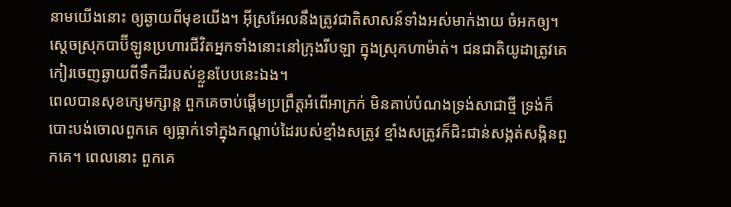នាមយើងនោះ ឲ្យឆ្ងាយពីមុខយើង។ អ៊ីស្រអែលនឹងត្រូវជាតិសាសន៍ទាំងអស់មាក់ងាយ ចំអកឲ្យ។
ស្តេចស្រុកបាប៊ីឡូនប្រហារជីវិតអ្នកទាំងនោះនៅក្រុងរីបឡា ក្នុងស្រុកហាម៉ាត់។ ជនជាតិយូដាត្រូវគេកៀរចេញឆ្ងាយពីទឹកដីរបស់ខ្លួនបែបនេះឯង។
ពេលបានសុខក្សេមក្សាន្ត ពួកគេចាប់ផ្ដើមប្រព្រឹត្តអំពើអាក្រក់ មិនគាប់បំណងទ្រង់សាជាថ្មី ទ្រង់ក៏បោះបង់ចោលពួកគេ ឲ្យធ្លាក់ទៅក្នុងកណ្ដាប់ដៃរបស់ខ្មាំងសត្រូវ ខ្មាំងសត្រូវក៏ជិះជាន់សង្កត់សង្កិនពួកគេ។ ពេលនោះ ពួកគេ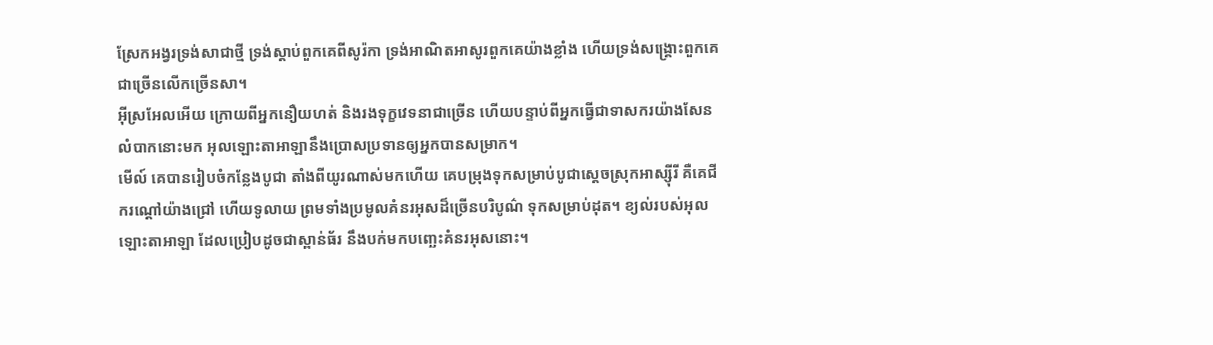ស្រែកអង្វរទ្រង់សាជាថ្មី ទ្រង់ស្ដាប់ពួកគេពីសូរ៉កា ទ្រង់អាណិតអាសូរពួកគេយ៉ាងខ្លាំង ហើយទ្រង់សង្គ្រោះពួកគេ ជាច្រើនលើកច្រើនសា។
អ៊ីស្រអែលអើយ ក្រោយពីអ្នកនឿយហត់ និងរងទុក្ខវេទនាជាច្រើន ហើយបន្ទាប់ពីអ្នកធ្វើជាទាសករយ៉ាងសែនលំបាកនោះមក អុលឡោះតាអាឡានឹងប្រោសប្រទានឲ្យអ្នកបានសម្រាក។
មើល៍ គេបានរៀបចំកន្លែងបូជា តាំងពីយូរណាស់មកហើយ គេបម្រុងទុកសម្រាប់បូជាស្ដេចស្រុកអាស្ស៊ីរី គឺគេជីករណ្ដៅយ៉ាងជ្រៅ ហើយទូលាយ ព្រមទាំងប្រមូលគំនរអុសដ៏ច្រើនបរិបូណ៌ ទុកសម្រាប់ដុត។ ខ្យល់របស់អុលឡោះតាអាឡា ដែលប្រៀបដូចជាស្ពាន់ធ័រ នឹងបក់មកបញ្ឆេះគំនរអុសនោះ។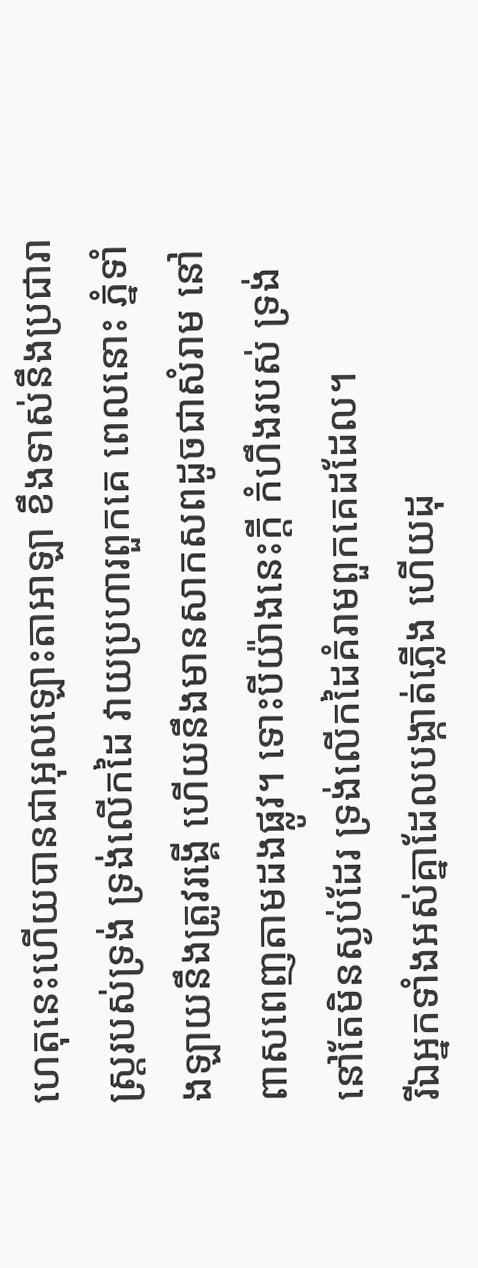ហេតុនេះហើយបានជាអុលឡោះតាអាឡា ខឹងទាស់នឹងប្រជារាស្ត្ររបស់ទ្រង់ ទ្រង់លើកដៃ វាយប្រហារពួកគេ ពេលនោះ ភ្នំទាំងឡាយនឹងត្រូវរង្គើ ហើយនឹងមានសាកសពដូចជាសំរាម នៅពាសពេញតាមដងផ្លូវ។ ទោះបីយ៉ាងនេះក្ដី កំហឹងរបស់ ទ្រង់នៅតែមិនស្ងប់ដែរ ទ្រង់លើកដៃគំរាមពួកគេដដែល។
រីឯអ្នកទាំងអស់គ្នាដែលបង្កាត់ភ្លើង ហើយដុ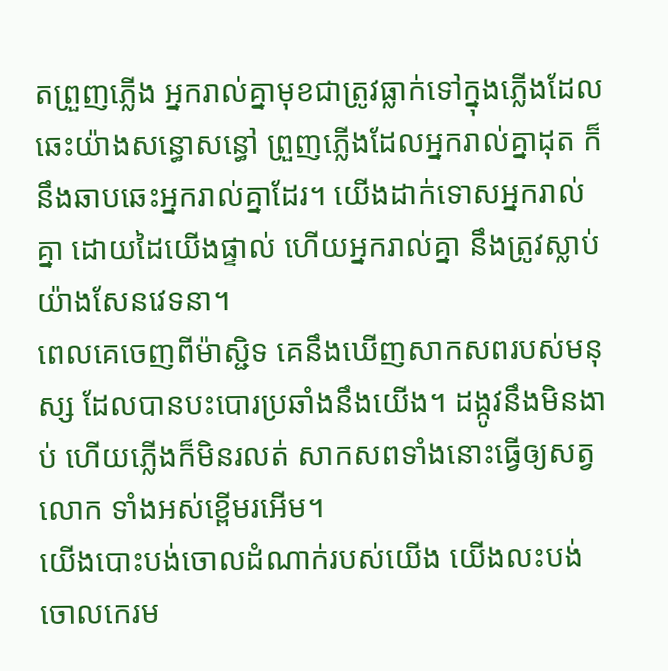តព្រួញភ្លើង អ្នករាល់គ្នាមុខជាត្រូវធ្លាក់ទៅក្នុងភ្លើងដែល ឆេះយ៉ាងសន្ធោសន្ធៅ ព្រួញភ្លើងដែលអ្នករាល់គ្នាដុត ក៏នឹងឆាបឆេះអ្នករាល់គ្នាដែរ។ យើងដាក់ទោសអ្នករាល់គ្នា ដោយដៃយើងផ្ទាល់ ហើយអ្នករាល់គ្នា នឹងត្រូវស្លាប់យ៉ាងសែនវេទនា។
ពេលគេចេញពីម៉ាស្ជិទ គេនឹងឃើញសាកសពរបស់មនុស្ស ដែលបានបះបោរប្រឆាំងនឹងយើង។ ដង្កូវនឹងមិនងាប់ ហើយភ្លើងក៏មិនរលត់ សាកសពទាំងនោះធ្វើឲ្យសត្វលោក ទាំងអស់ខ្ពើមរអើម។
យើងបោះបង់ចោលដំណាក់របស់យើង យើងលះបង់ចោលកេរម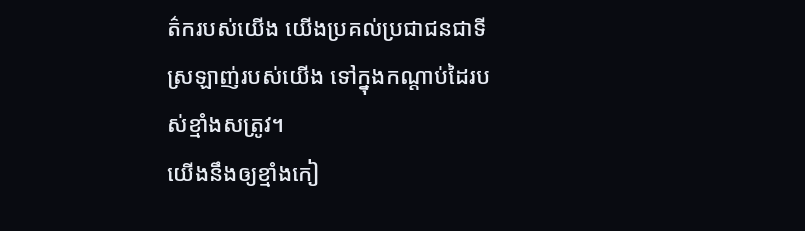ត៌ករបស់យើង យើងប្រគល់ប្រជាជនជាទីស្រឡាញ់របស់យើង ទៅក្នុងកណ្ដាប់ដៃរបស់ខ្មាំងសត្រូវ។
យើងនឹងឲ្យខ្មាំងកៀ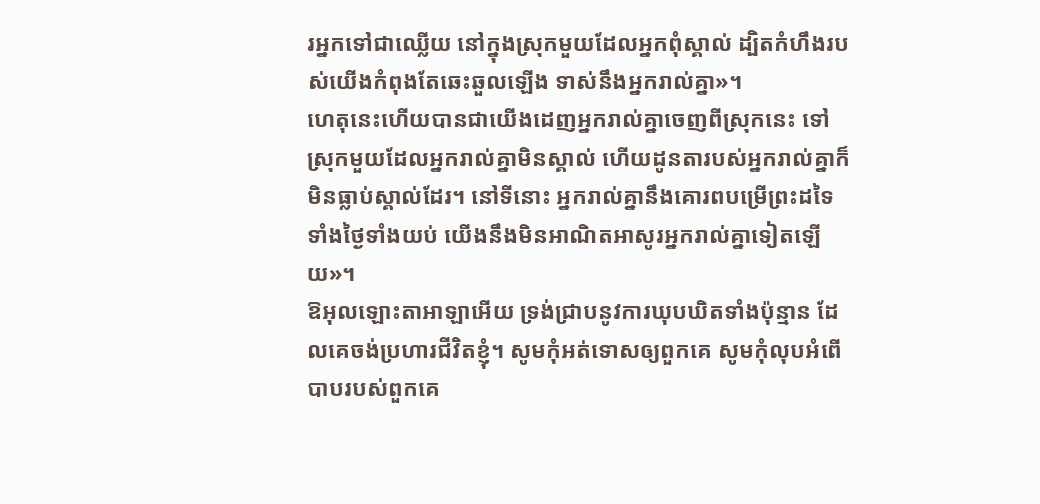រអ្នកទៅជាឈ្លើយ នៅក្នុងស្រុកមួយដែលអ្នកពុំស្គាល់ ដ្បិតកំហឹងរបស់យើងកំពុងតែឆេះឆួលឡើង ទាស់នឹងអ្នករាល់គ្នា»។
ហេតុនេះហើយបានជាយើងដេញអ្នករាល់គ្នាចេញពីស្រុកនេះ ទៅស្រុកមួយដែលអ្នករាល់គ្នាមិនស្គាល់ ហើយដូនតារបស់អ្នករាល់គ្នាក៏មិនធ្លាប់ស្គាល់ដែរ។ នៅទីនោះ អ្នករាល់គ្នានឹងគោរពបម្រើព្រះដទៃ ទាំងថ្ងៃទាំងយប់ យើងនឹងមិនអាណិតអាសូរអ្នករាល់គ្នាទៀតឡើយ»។
ឱអុលឡោះតាអាឡាអើយ ទ្រង់ជ្រាបនូវការឃុបឃិតទាំងប៉ុន្មាន ដែលគេចង់ប្រហារជីវិតខ្ញុំ។ សូមកុំអត់ទោសឲ្យពួកគេ សូមកុំលុបអំពើបាបរបស់ពួកគេ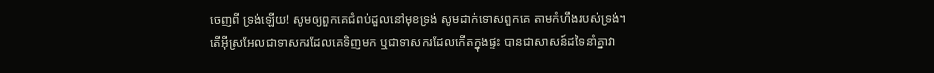ចេញពី ទ្រង់ឡើយ! សូមឲ្យពួកគេជំពប់ដួលនៅមុខទ្រង់ សូមដាក់ទោសពួកគេ តាមកំហឹងរបស់ទ្រង់។
តើអ៊ីស្រអែលជាទាសករដែលគេទិញមក ឬជាទាសករដែលកើតក្នុងផ្ទះ បានជាសាសន៍ដទៃនាំគ្នាវា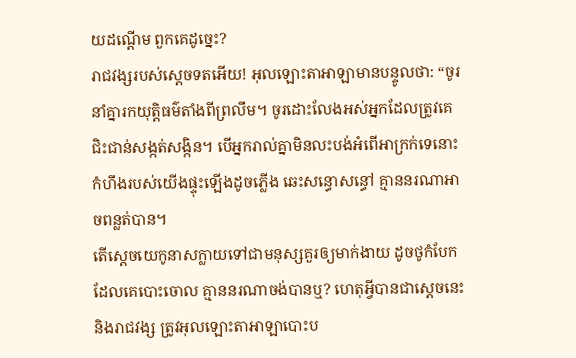យដណ្ដើម ពួកគេដូច្នេះ?
រាជវង្សរបស់ស្ដេចទតអើយ! អុលឡោះតាអាឡាមានបន្ទូលថា: “ចូរនាំគ្នារកយុត្តិធម៌តាំងពីព្រលឹម។ ចូរដោះលែងអស់អ្នកដែលត្រូវគេ ជិះជាន់សង្កត់សង្កិន។ បើអ្នករាល់គ្នាមិនលះបង់អំពើអាក្រក់ទេនោះ កំហឹងរបស់យើងផ្ទុះឡើងដូចភ្លើង ឆេះសន្ធោសន្ធៅ គ្មាននរណាអាចពន្លត់បាន។
តើស្តេចយេកូនាសក្លាយទៅជាមនុស្សគួរឲ្យមាក់ងាយ ដូចថូកំបែកដែលគេបោះចោល គ្មាននរណាចង់បានឬ? ហេតុអ្វីបានជាស្ដេចនេះ និងរាជវង្ស ត្រូវអុលឡោះតាអាឡាបោះប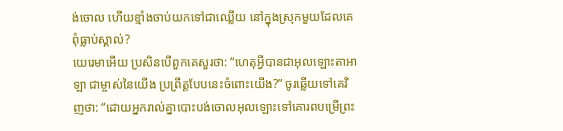ង់ចោល ហើយខ្មាំងចាប់យកទៅជាឈ្លើយ នៅក្នុងស្រុកមួយដែលគេពុំធ្លាប់ស្គាល់?
យេរេមាអើយ ប្រសិនបើពួកគេសួរថា: “ហេតុអ្វីបានជាអុលឡោះតាអាឡា ជាម្ចាស់នៃយើង ប្រព្រឹត្តបែបនេះចំពោះយើង?” ចូរឆ្លើយទៅគេវិញថា: “ដោយអ្នករាល់គ្នាបោះបង់ចោលអុលឡោះទៅគោរពបម្រើព្រះ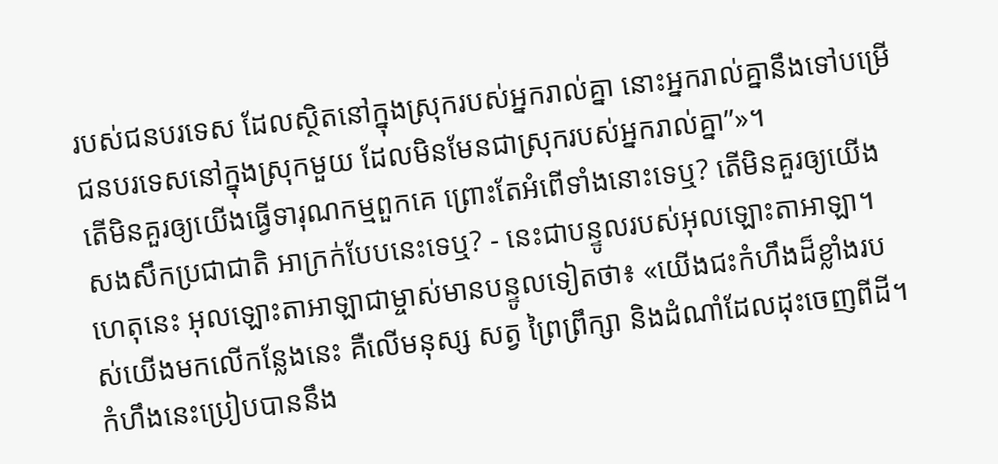របស់ជនបរទេស ដែលស្ថិតនៅក្នុងស្រុករបស់អ្នករាល់គ្នា នោះអ្នករាល់គ្នានឹងទៅបម្រើជនបរទេសនៅក្នុងស្រុកមួយ ដែលមិនមែនជាស្រុករបស់អ្នករាល់គ្នា”»។
តើមិនគួរឲ្យយើងធ្វើទារុណកម្មពួកគេ ព្រោះតែអំពើទាំងនោះទេឬ? តើមិនគួរឲ្យយើងសងសឹកប្រជាជាតិ អាក្រក់បែបនេះទេឬ? - នេះជាបន្ទូលរបស់អុលឡោះតាអាឡា។
ហេតុនេះ អុលឡោះតាអាឡាជាម្ចាស់មានបន្ទូលទៀតថា៖ «យើងជះកំហឹងដ៏ខ្លាំងរបស់យើងមកលើកន្លែងនេះ គឺលើមនុស្ស សត្វ ព្រៃព្រឹក្សា និងដំណាំដែលដុះចេញពីដី។ កំហឹងនេះប្រៀបបាននឹង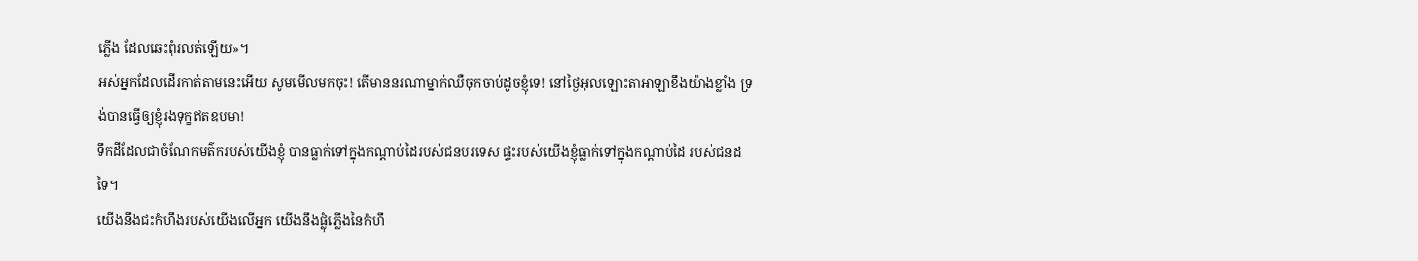ភ្លើង ដែលឆេះពុំរលត់ឡើយ»។
អស់អ្នកដែលដើរកាត់តាមនេះអើយ សូមមើលមកចុះ! តើមាននរណាម្នាក់ឈឺចុកចាប់ដូចខ្ញុំទេ! នៅថ្ងៃអុលឡោះតាអាឡាខឹងយ៉ាងខ្លាំង ទ្រង់បានធ្វើឲ្យខ្ញុំរងទុក្ខឥតឧបមា!
ទឹកដីដែលជាចំណែកមត៌ករបស់យើងខ្ញុំ បានធ្លាក់ទៅក្នុងកណ្ដាប់ដៃរបស់ជនបរទេស ផ្ទះរបស់យើងខ្ញុំធ្លាក់ទៅក្នុងកណ្ដាប់ដៃ របស់ជនដទៃ។
យើងនឹងជះកំហឹងរបស់យើងលើអ្នក យើងនឹងផ្លុំភ្លើងនៃកំហឹ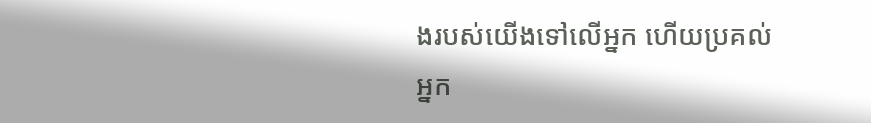ងរបស់យើងទៅលើអ្នក ហើយប្រគល់អ្នក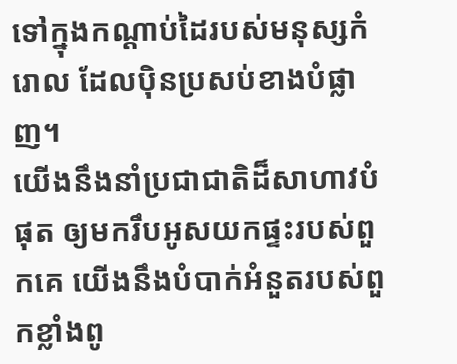ទៅក្នុងកណ្ដាប់ដៃរបស់មនុស្សកំរោល ដែលប៉ិនប្រសប់ខាងបំផ្លាញ។
យើងនឹងនាំប្រជាជាតិដ៏សាហាវបំផុត ឲ្យមករឹបអូសយកផ្ទះរបស់ពួកគេ យើងនឹងបំបាក់អំនួតរបស់ពួកខ្លាំងពូ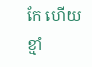កែ ហើយខ្មាំ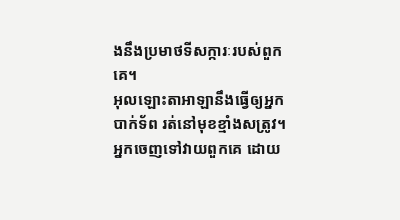ងនឹងប្រមាថទីសក្ការៈរបស់ពួកគេ។
អុលឡោះតាអាឡានឹងធ្វើឲ្យអ្នកបាក់ទ័ព រត់នៅមុខខ្មាំងសត្រូវ។ អ្នកចេញទៅវាយពួកគេ ដោយ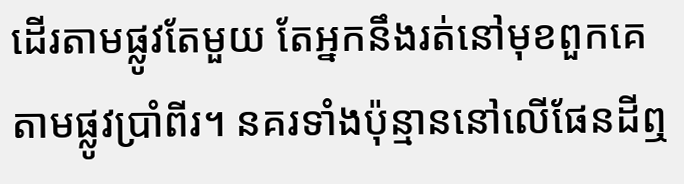ដើរតាមផ្លូវតែមួយ តែអ្នកនឹងរត់នៅមុខពួកគេ តាមផ្លូវប្រាំពីរ។ នគរទាំងប៉ុន្មាននៅលើផែនដីឮ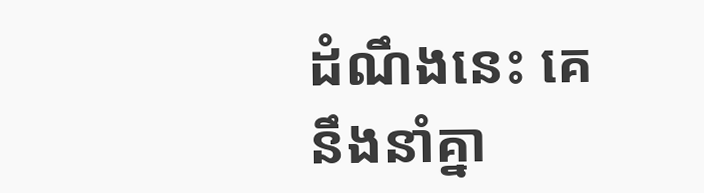ដំណឹងនេះ គេនឹងនាំគ្នា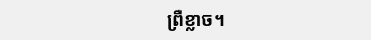ព្រឺខ្លាច។